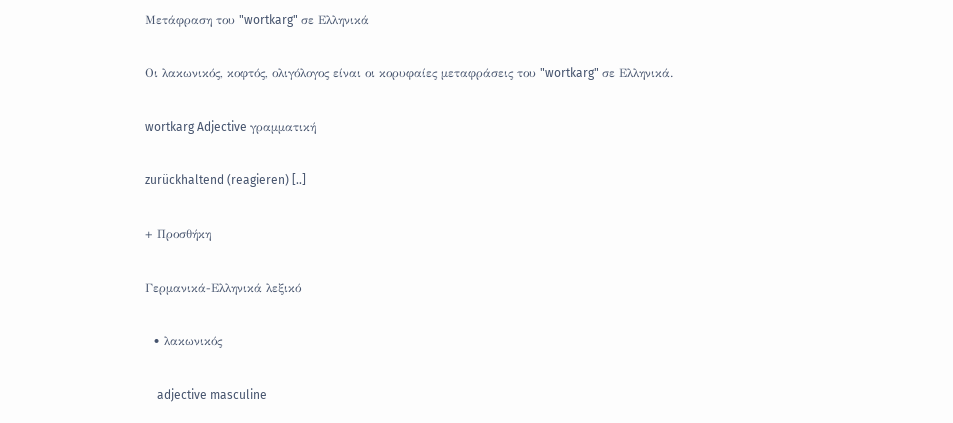Μετάφραση του "wortkarg" σε Ελληνικά

Οι λακωνικός, κοφτός, ολιγόλογος είναι οι κορυφαίες μεταφράσεις του "wortkarg" σε Ελληνικά.

wortkarg Adjective γραμματική

zurückhaltend (reagieren) [..]

+ Προσθήκη

Γερμανικά-Ελληνικά λεξικό

  • λακωνικός

    adjective masculine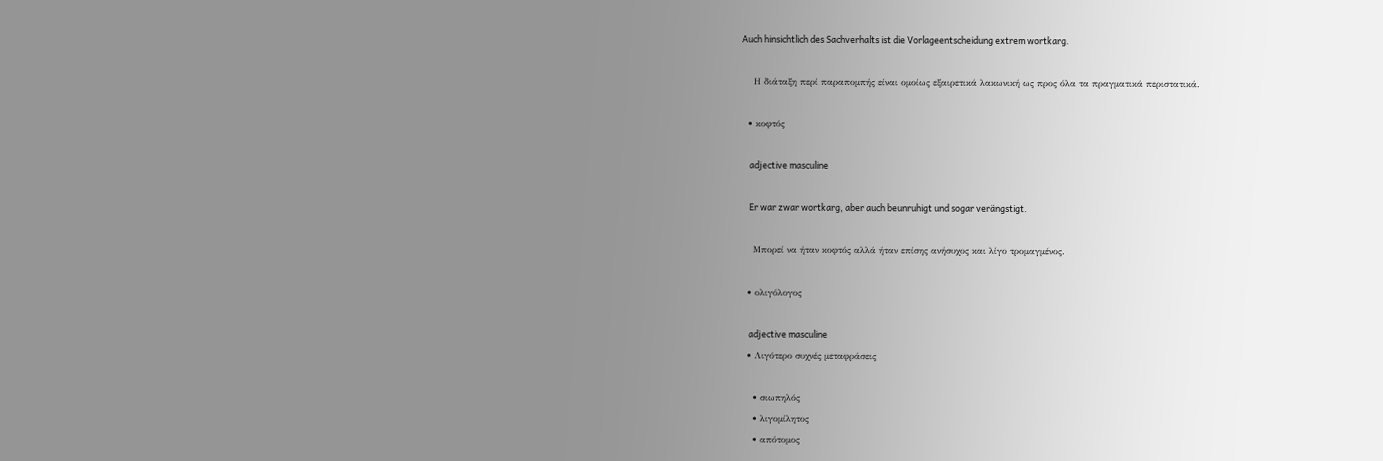Auch hinsichtlich des Sachverhalts ist die Vorlageentscheidung extrem wortkarg.

    Η διάταξη περί παραπομπής είναι ομοίως εξαιρετικά λακωνική ως προς όλα τα πραγματικά περιστατικά.

  • κοφτός

    adjective masculine

    Er war zwar wortkarg, aber auch beunruhigt und sogar verängstigt.

    Μπορεί να ήταν κοφτός αλλά ήταν επίσης ανήσυχος και λίγο τρομαγμένος.

  • ολιγόλογος

    adjective masculine
  • Λιγότερο συχνές μεταφράσεις

    • σιωπηλός
    • λιγομίλητος
    • απότομος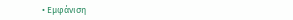• Εμφάνιση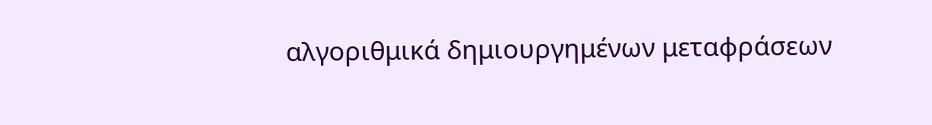αλγοριθμικά δημιουργημένων μεταφράσεων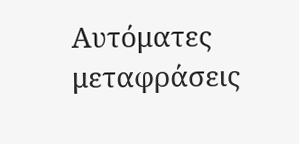Αυτόματες μεταφράσεις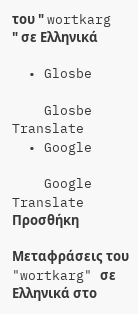του " wortkarg " σε Ελληνικά

  • Glosbe

    Glosbe Translate
  • Google

    Google Translate
Προσθήκη

Μεταφράσεις του "wortkarg" σε Ελληνικά στο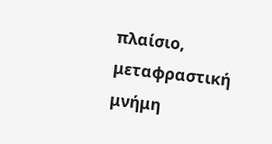πλαίσιο, μεταφραστική μνήμη